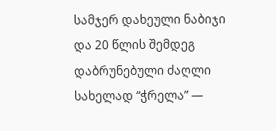სამჯერ დახეული ნაბიჯი და 20 წლის შემდეგ დაბრუნებული ძაღლი სახელად “ჭრელა” —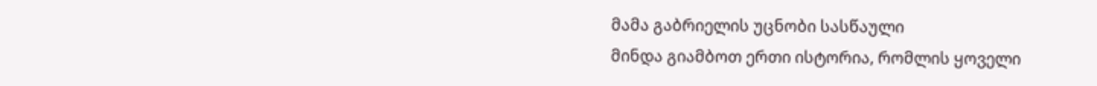მამა გაბრიელის უცნობი სასწაული
მინდა გიამბოთ ერთი ისტორია, რომლის ყოველი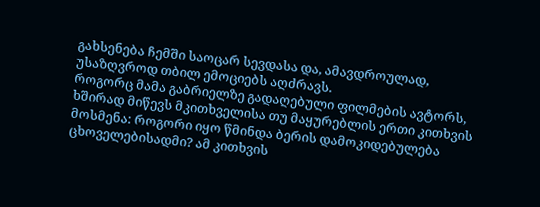გახსენება ჩემში საოცარ სევდასა და, ამავდროულად, უსაზღვროდ თბილ ემოციებს აღძრავს.
როგორც მამა გაბრიელზე გადაღებული ფილმების ავტორს, ხშირად მიწევს მკითხველისა თუ მაყურებლის ერთი კითხვის მოსმენა: როგორი იყო წმინდა ბერის დამოკიდებულება ცხოველებისადმი? ამ კითხვის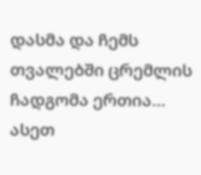დასმა და ჩემს თვალებში ცრემლის ჩადგომა ერთია… ასეთ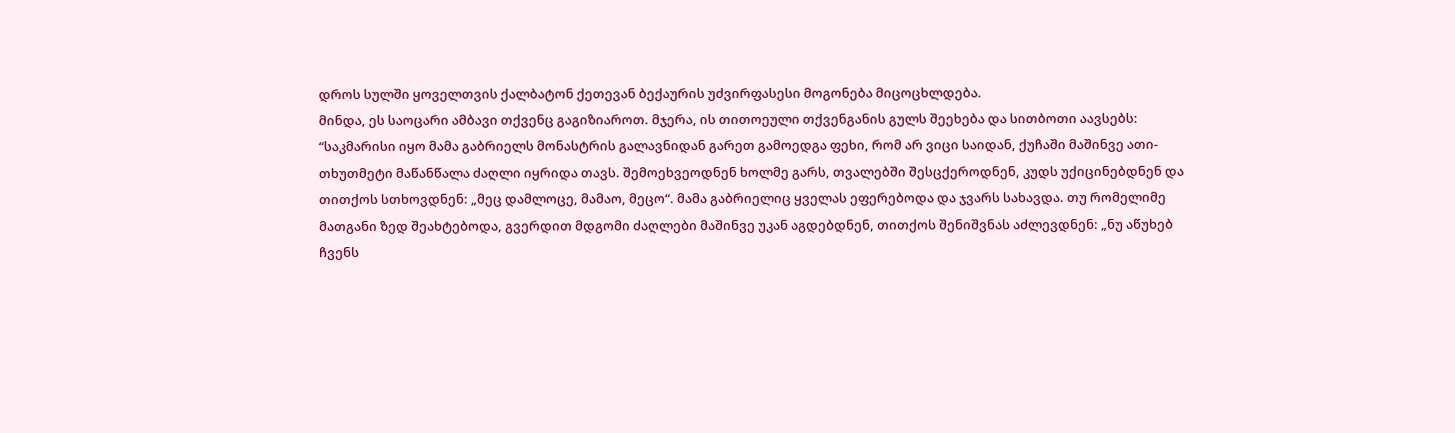დროს სულში ყოველთვის ქალბატონ ქეთევან ბექაურის უძვირფასესი მოგონება მიცოცხლდება.
მინდა, ეს საოცარი ამბავი თქვენც გაგიზიაროთ. მჯერა, ის თითოეული თქვენგანის გულს შეეხება და სითბოთი აავსებს:
“საკმარისი იყო მამა გაბრიელს მონასტრის გალავნიდან გარეთ გამოედგა ფეხი, რომ არ ვიცი საიდან, ქუჩაში მაშინვე ათი-თხუთმეტი მაწანწალა ძაღლი იყრიდა თავს. შემოეხვეოდნენ ხოლმე გარს, თვალებში შესცქეროდნენ, კუდს უქიცინებდნენ და თითქოს სთხოვდნენ: „მეც დამლოცე, მამაო, მეცო“. მამა გაბრიელიც ყველას ეფერებოდა და ჯვარს სახავდა. თუ რომელიმე მათგანი ზედ შეახტებოდა, გვერდით მდგომი ძაღლები მაშინვე უკან აგდებდნენ, თითქოს შენიშვნას აძლევდნენ: „ნუ აწუხებ ჩვენს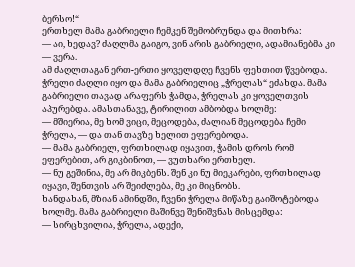ბერსო!“
ერთხელ მამა გაბრიელი ჩემკენ შემობრუნდა და მითხრა:
— აი, ხედავ? ძაღლმა გაიგო, ვინ არის გაბრიელი, ადამიანებმა კი — ვერა.
ამ ძაღლთაგან ერთ-ერთი ყოველდღე ჩვენს ფეხთით წვებოდა. ჭრელი ძაღლი იყო და მამა გაბრიელიც „ჭრელას“ ეძახდა. მამა გაბრიელი თავად არაფერს ჭამდა, ჭრელას კი ყოველთვის აპურებდა. ამასთანავე, ტირილით ამბობდა ხოლმე:
— მშიერია, მე ხომ ვიცი, მეცოდება, ძალიან მეცოდება ჩემი ჭრელა, — და თან თავზე ხელით ეფერებოდა.
— მამა გაბრიელ, ფრთხილად იყავით, ჭამის დროს რომ ეფერებით, არ გიკბინოთ, — ვუთხარი ერთხელ.
— ნუ გეშინია, მე არ მიკბენს. შენ კი ნუ მიეკარები, ფრთხილად იყავი, შენთვის არ შეიძლება, მე კი მიცნობს.
ხანდახან, მზიან ამინდში, ჩვენი ჭრელა მიწაზე გაიშოტებოდა ხოლმე. მამა გაბრიელი მაშინვე შენიშვნას მისცემდა:
— სირცხვილია, ჭრელა, ადექი,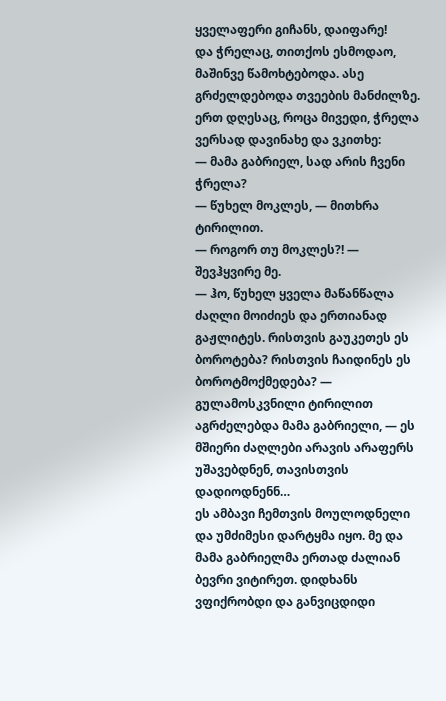ყველაფერი გიჩანს, დაიფარე!
და ჭრელაც, თითქოს ესმოდაო, მაშინვე წამოხტებოდა. ასე გრძელდებოდა თვეების მანძილზე.
ერთ დღესაც, როცა მივედი, ჭრელა ვერსად დავინახე და ვკითხე:
— მამა გაბრიელ, სად არის ჩვენი ჭრელა?
— წუხელ მოკლეს, — მითხრა ტირილით.
— როგორ თუ მოკლეს?! — შევჰყვირე მე.
— ჰო, წუხელ ყველა მაწანწალა ძაღლი მოიძიეს და ერთიანად გაჟლიტეს. რისთვის გაუკეთეს ეს ბოროტება? რისთვის ჩაიდინეს ეს ბოროტმოქმედება? — გულამოსკვნილი ტირილით აგრძელებდა მამა გაბრიელი, — ეს მშიერი ძაღლები არავის არაფერს უშავებდნენ, თავისთვის დადიოდნენნ…
ეს ამბავი ჩემთვის მოულოდნელი და უმძიმესი დარტყმა იყო. მე და მამა გაბრიელმა ერთად ძალიან ბევრი ვიტირეთ. დიდხანს ვფიქრობდი და განვიცდიდი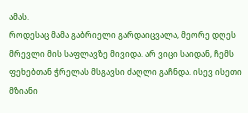ამას.
როდესაც მამა გაბრიელი გარდაიცვალა, მეორე დღეს მრევლი მის საფლავზე მივიდა. არ ვიცი საიდან, ჩემს ფეხებთან ჭრელას მსგავსი ძაღლი გაჩნდა. ისევ ისეთი მზიანი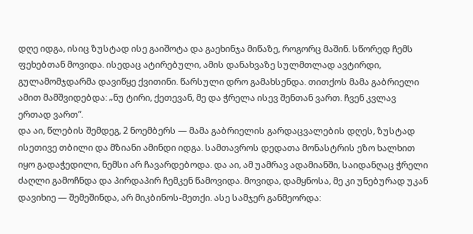დღე იდგა, ისიც ზუსტად ისე გაიშოტა და გაეხინჯა მიწაზე, როგორც მაშინ. სწორედ ჩემს ფეხებთან მოვიდა. ისედაც ატირებული, ამის დანახვაზე სულმთლად ავტირდი, გულამომჯდარმა დავიწყე ქვითინი. წარსული დრო გამახსენდა. თითქოს მამა გაბრიელი ამით მამშვიდებდა: „ნუ ტირი, ქეთევან, მე და ჭრელა ისევ შენთან ვართ. ჩვენ კვლავ ერთად ვართ“.
და აი, წლების შემდეგ, 2 ნოემბერს — მამა გაბრიელის გარდაცვალების დღეს, ზუსტად ისეთივე თბილი და მზიანი ამინდი იდგა. სამთავროს დედათა მონასტრის ეზო ხალხით იყო გადაჭედილი, ნემსი არ ჩავარდებოდა. და აი, ამ უამრავ ადამიანში, საიდანღაც ჭრელი ძაღლი გამოჩნდა და პირდაპირ ჩემკენ წამოვიდა. მოვიდა, დამყნოსა, მე კი უნებურად უკან დავიხიე — შემეშინდა, არ მიკბინოს-მეთქი. ასე სამჯერ განმეორდა: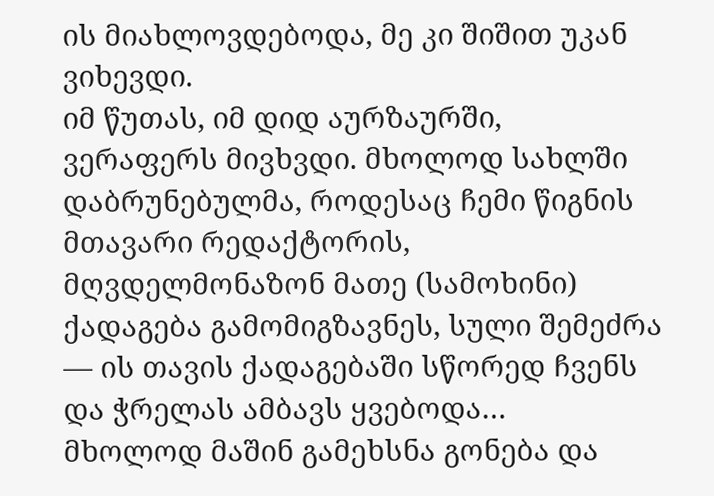ის მიახლოვდებოდა, მე კი შიშით უკან ვიხევდი.
იმ წუთას, იმ დიდ აურზაურში, ვერაფერს მივხვდი. მხოლოდ სახლში დაბრუნებულმა, როდესაც ჩემი წიგნის მთავარი რედაქტორის, მღვდელმონაზონ მათე (სამოხინი) ქადაგება გამომიგზავნეს, სული შემეძრა — ის თავის ქადაგებაში სწორედ ჩვენს და ჭრელას ამბავს ყვებოდა…
მხოლოდ მაშინ გამეხსნა გონება და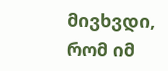მივხვდი, რომ იმ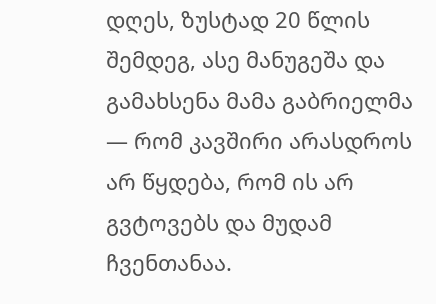დღეს, ზუსტად 20 წლის შემდეგ, ასე მანუგეშა და გამახსენა მამა გაბრიელმა — რომ კავშირი არასდროს არ წყდება, რომ ის არ გვტოვებს და მუდამ ჩვენთანაა.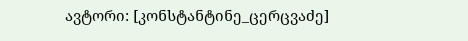ავტორი: [კონსტანტინე_ცერცვაძე]